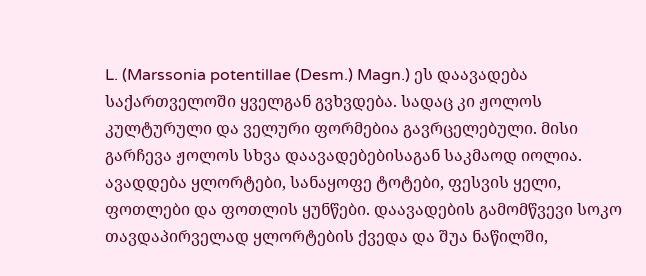L. (Marssonia potentillae (Desm.) Magn.) ეს დაავადება საქართველოში ყველგან გვხვდება. სადაც კი ჟოლოს კულტურული და ველური ფორმებია გავრცელებული. მისი გარჩევა ჟოლოს სხვა დაავადებებისაგან საკმაოდ იოლია. ავადდება ყლორტები, სანაყოფე ტოტები, ფესვის ყელი, ფოთლები და ფოთლის ყუნწები. დაავადების გამომწვევი სოკო თავდაპირველად ყლორტების ქვედა და შუა ნაწილში,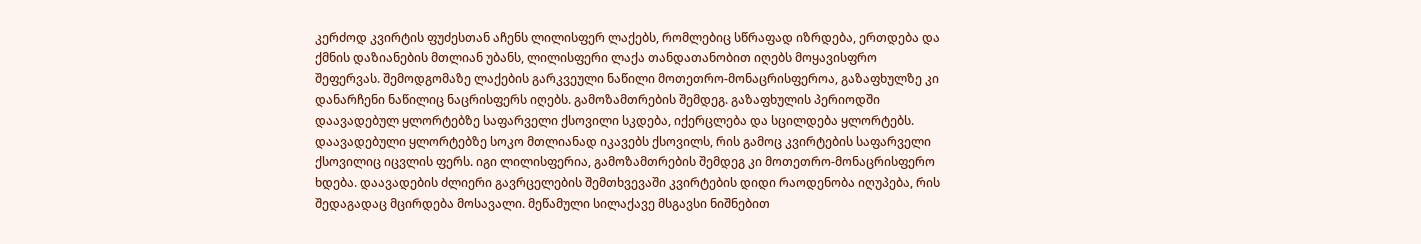კერძოდ კვირტის ფუძესთან აჩენს ლილისფერ ლაქებს, რომლებიც სწრაფად იზრდება, ერთდება და ქმნის დაზიანების მთლიან უბანს, ლილისფერი ლაქა თანდათანობით იღებს მოყავისფრო შეფერვას. შემოდგომაზე ლაქების გარკვეული ნაწილი მოთეთრო-მონაცრისფეროა, გაზაფხულზე კი დანარჩენი ნაწილიც ნაცრისფერს იღებს. გამოზამთრების შემდეგ. გაზაფხულის პერიოდში დაავადებულ ყლორტებზე საფარველი ქსოვილი სკდება, იქერცლება და სცილდება ყლორტებს. დაავადებული ყლორტებზე სოკო მთლიანად იკავებს ქსოვილს, რის გამოც კვირტების საფარველი ქსოვილიც იცვლის ფერს. იგი ლილისფერია, გამოზამთრების შემდეგ კი მოთეთრო-მონაცრისფერო ხდება. დაავადების ძლიერი გავრცელების შემთხვევაში კვირტების დიდი რაოდენობა იღუპება, რის შედაგადაც მცირდება მოსავალი. მეწამული სილაქავე მსგავსი ნიშნებით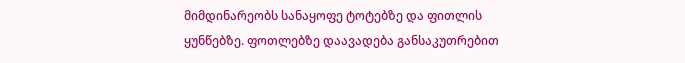მიმდინარეობს სანაყოფე ტოტებზე და ფითლის ყუნწებზე. ფოთლებზე დაავადება განსაკუთრებით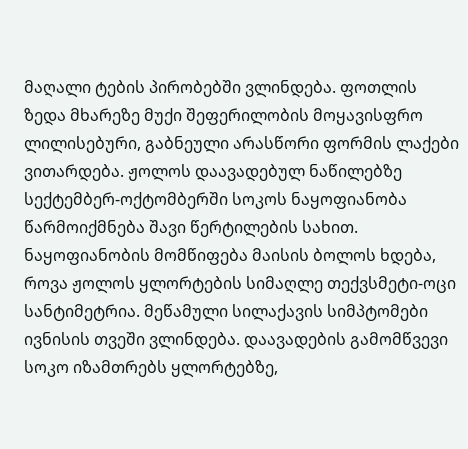მაღალი ტების პირობებში ვლინდება. ფოთლის ზედა მხარეზე მუქი შეფერილობის მოყავისფრო ლილისებური, გაბნეული არასწორი ფორმის ლაქები ვითარდება. ჟოლოს დაავადებულ ნაწილებზე სექტემბერ-ოქტომბერში სოკოს ნაყოფიანობა წარმოიქმნება შავი წერტილების სახით. ნაყოფიანობის მომწიფება მაისის ბოლოს ხდება, როვა ჟოლოს ყლორტების სიმაღლე თექვსმეტი-ოცი სანტიმეტრია. მეწამული სილაქავის სიმპტომები ივნისის თვეში ვლინდება. დაავადების გამომწვევი სოკო იზამთრებს ყლორტებზე,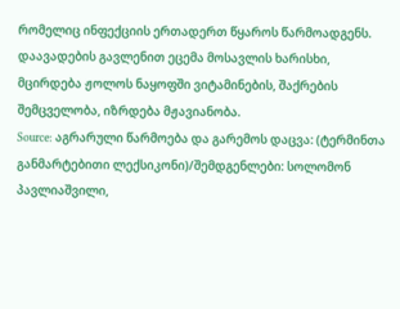რომელიც ინფექციის ერთადერთ წყაროს წარმოადგენს. დაავადების გავლენით ეცემა მოსავლის ხარისხი, მცირდება ჟოლოს ნაყოფში ვიტამინების, შაქრების შემცველობა, იზრდება მჟავიანობა.
Source: აგრარული წარმოება და გარემოს დაცვა: (ტერმინთა განმარტებითი ლექსიკონი)/შემდგენლები: სოლომონ პავლიაშვილი,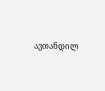ავთანდილ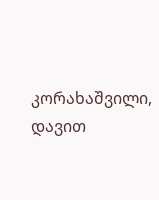კორახაშვილი, დავით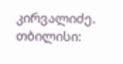კირვალიძე. თბილისი: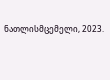ნათლისმცემელი, 2023.